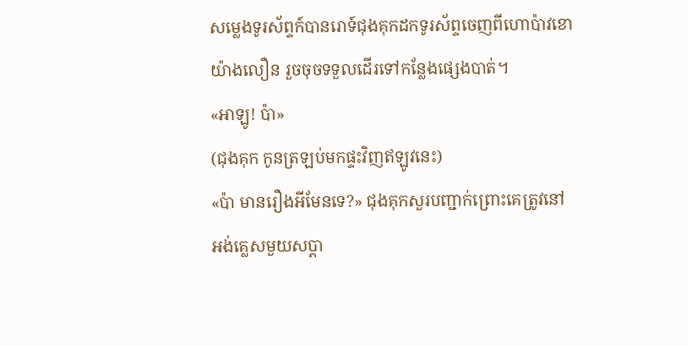សម្លេងទូរស័ព្ទក៍បានរោទ៍ជុងគុកដកទូរស័ព្ទចេញពីហោប៉ាវខោ
យ៉ាងលឿន រួចចុចទទួលដើរទៅកន្លែងផ្សេងបាត់។
«អាឡូ! ប៉ា»
(ជុងគុក កូនត្រឡប់មកផ្ទះវិញឥឡូវនេះ)
«ប៉ា មានរឿងអីមែនទេ?» ជុងគុកសួរបញ្ជាក់ព្រោះគេត្រូវនៅ
អង់គ្លេសមួយសប្តា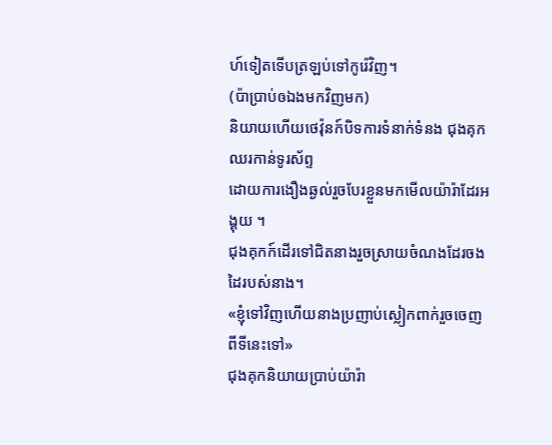ហ៍ទៀតទើបត្រឡប់ទៅកូរ៉េវិញ។
(ប៉ាប្រាប់ឲឯងមកវិញមក)
និយាយហើយថេវ៉ុនក៍បិទការទំនាក់ទំនង ជុងគុកឈរកាន់ទូរស័ព្ទ
ដោយការងឿងឆ្ងល់រួចបែរខ្លួនមកមើលយ៉ារ៉ាដែរអង្គុយ ។
ជុងគុកក៍ដើរទៅជិតនាងរួចស្រាយចំណងដែរចងដៃរបស់នាង។
«ខ្ញុំទៅវិញហើយនាងប្រញាប់ស្លៀកពាក់រួចចេញពីទីនេះទៅ»
ជុងគុកនិយាយប្រាប់យ៉ារ៉ា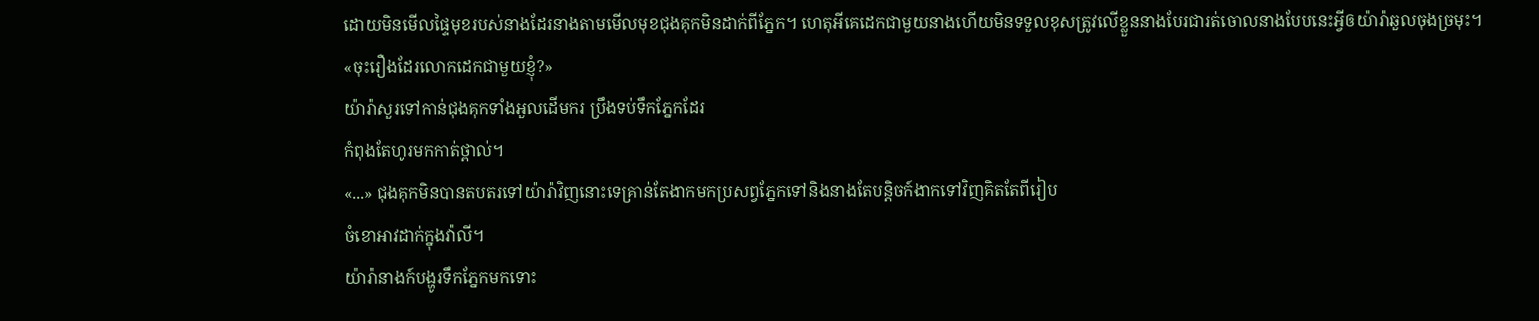ដោយមិនមើលផ្ទៃមុខរបស់នាងដែរនាងតាមមើលមុខជុងគុកមិនដាក់ពីភ្នែក។ ហេតុអីគេដេកជាមួយនាងហើយមិនទទួលខុសត្រូវលើខ្លួននាងបែរជារត់ចោលនាងបែបនេះអ្វីឲយ៉ារ៉ាឆួលចុងច្រមុះ។
«ចុះរឿងដែរលោកដេកជាមួយខ្ញុំ?»
យ៉ារ៉ាសួរទៅកាន់ជុងគុកទាំងអួលដើមករ ប្រឹងទប់ទឹកភ្នែកដែរ
កំពុងតែហូរមកកាត់ថ្ពាល់។
«...» ជុងគុកមិនបានតបតរទៅយ៉ារ៉ាវិញនោះទេគ្រាន់តែងាកមកប្រសព្វភ្នែកទៅនិងនាងតែបន្តិចក៍ងាកទៅវិញគិតតែពីរៀប
ចំខោអាវដាក់ក្នុងវ៉ាលី។
យ៉ារ៉ានាងក៍បង្ហូរទឹកភ្នែកមកទោះ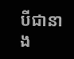បីជានាង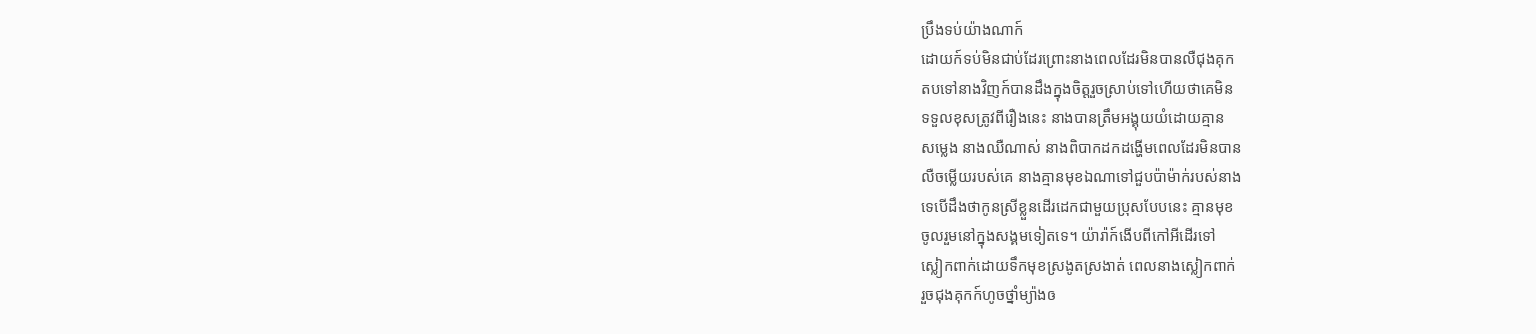ប្រឹងទប់យ៉ាងណាក៍
ដោយក៍ទប់មិនជាប់ដែរព្រោះនាងពេលដែរមិនបានលឺជុងគុក
តបទៅនាងវិញក៍បានដឹងក្នុងចិត្តរួចស្រាប់ទៅហើយថាគេមិន
ទទួលខុសត្រូវពីរឿងនេះ នាងបានត្រឹមអង្គុយយំដោយគ្មាន
សម្លេង នាងឈឺណាស់ នាងពិបាកដកដង្ហើមពេលដែរមិនបាន
លឺចម្លើយរបស់គេ នាងគ្មានមុខឯណាទៅជួបប៉ាម៉ាក់របស់នាង
ទេបើដឹងថាកូនស្រីខ្លួនដើរដេកជាមួយប្រុសបែបនេះ គ្មានមុខ
ចូលរួមនៅក្នុងសង្គមទៀតទេ។ យ៉ារ៉ាក៍ងើបពីកៅអីដើរទៅ
ស្លៀកពាក់ដោយទឹកមុខស្រងូតស្រងាត់ ពេលនាងស្លៀកពាក់
រួចជុងគុកក៍ហូចថ្នាំម្យ៉ាងឲ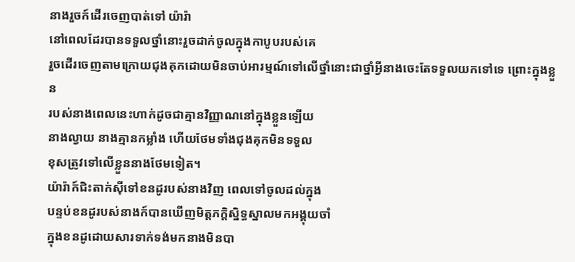នាងរួចក៍ដើរចេញបាត់ទៅ យ៉ារ៉ា
នៅពេលដែរបានទទួលថ្នាំនោះរួចដាក់ចូលក្នុងកាបូបរបស់គេ
រួចដើរចេញតាមក្រោយជុងគុកដោយមិនចាប់អារម្មណ៍ទៅលើថ្នាំនោះជាថ្នាំអ្វីនាងចេះតែទទួលយកទៅទេ ព្រោះក្នុងខ្លួន
របស់នាងពេលនេះហាក់ដូចជាគ្មានវិញ្ញាណនៅក្នុងខ្លួនឡើយ
នាងល្វាយ នាងគ្មានកម្លាំង ហើយថែមទាំងជុងគុកមិនទទួល
ខុសត្រូវទៅលើខ្លួននាងថែមទៀត។
យ៉ារ៉ាក៍ជិះតាក់សុីទៅខនដូរបស់នាងវិញ ពេលទៅចូលដល់ក្នុង
បន្ទប់ខនដូរបស់នាងក៍បានឃើញមិត្តភក្តិស្និទ្ធស្នាលមកអង្គុយចាំ
ក្នុងខនដូដោយសារទាក់ទង់មកនាងមិនបា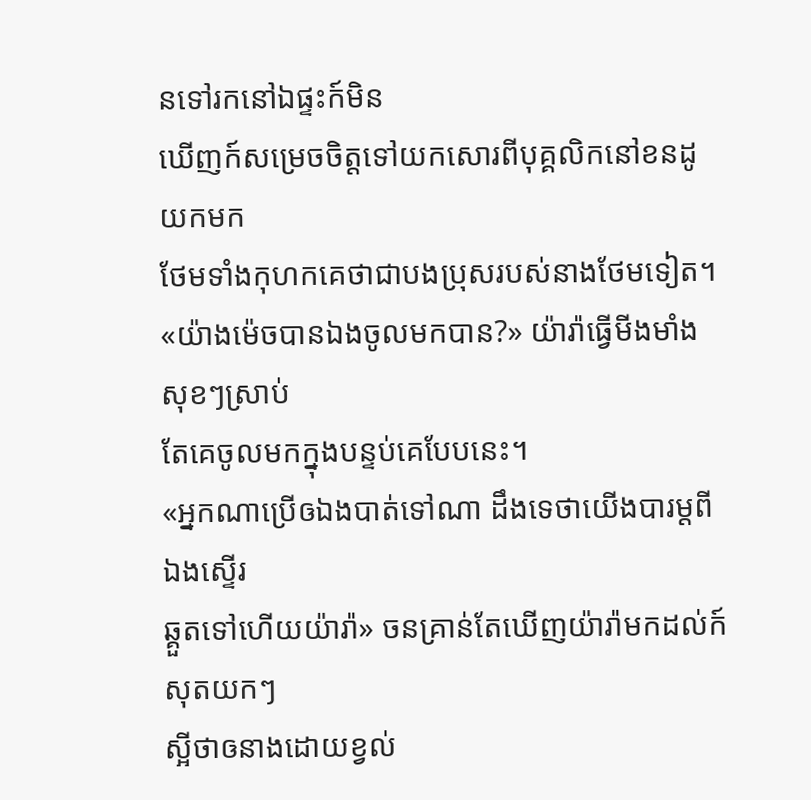នទៅរកនៅឯផ្ទះក៍មិន
ឃើញក៍សម្រេចចិត្តទៅយកសោរពីបុគ្គលិកនៅខនដូយកមក
ថែមទាំងកុហកគេថាជាបងប្រុសរបស់នាងថែមទៀត។
«យ៉ាងម៉េចបានឯងចូលមកបាន?» យ៉ារ៉ាធ្វើមីងមាំងសុខៗស្រាប់
តែគេចូលមកក្នុងបន្ទប់គេបែបនេះ។
«អ្នកណាប្រើឲឯងបាត់ទៅណា ដឹងទេថាយើងបារម្តពីឯងស្ទើរ
ឆ្គួតទៅហើយយ៉ារ៉ា» ចនគ្រាន់តែឃើញយ៉ារ៉ាមកដល់ក៍សុតយកៗ
ស្អីថាឲនាងដោយខ្វល់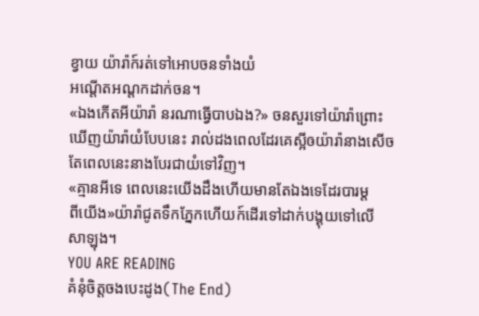ខ្វាយ យ៉ារ៉ាក៍រត់ទៅអោបចនទាំងយំ
អណ្តើតអណ្តកដាក់ចន។
«ឯងកើតអីយ៉ារ៉ា នរណាធ្វើបាបឯង?» ចនសួរទៅយ៉ារ៉ាព្រោះ
ឃើញយ៉ារ៉ាយំបែបនេះ រាល់ដងពេលដែរគេស្អីឲយ៉ារ៉ានាងសើច
តែពេលនេះនាងបែរជាយំទៅវិញ។
«គ្មានអីទេ ពេលនេះយើងដឹងហើយមានតែឯងទេដែរបារម្ត
ពីយើង»យ៉ារ៉ាជូតទឹកភ្នែកហើយក៍ដើរទៅដាក់បង្គុយទៅលើ
សាឡុង។
YOU ARE READING
គំនុំចិត្តចងបេះដូង(The End)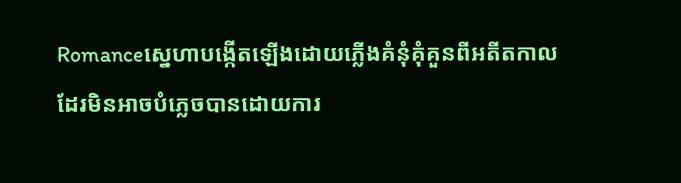Romanceស្នេហាបង្កើតឡើងដោយភ្លើងគំនុំគុំគួនពីអតីតកាលដែរមិនអាចបំភ្លេចបានដោយការ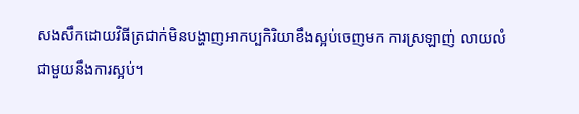សងសឹកដោយវិធីត្រជាក់មិនបង្ហាញអាកប្បកិរិយាខឹងស្អប់ចេញមក ការស្រឡាញ់ លាយលំជាមួយនឹងការស្អប់។